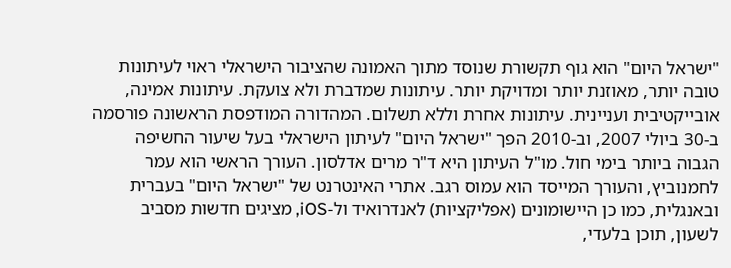"ישראל היום" הוא גוף תקשורת שנוסד מתוך האמונה שהציבור הישראלי ראוי לעיתונות טובה יותר, מאוזנת יותר ומדויקת יותר. עיתונות שמדברת ולא צועקת. עיתונות אמינה, אובייקטיבית ועניינית. עיתונות אחרת וללא תשלום. המהדורה המודפסת הראשונה פורסמה ב-30 ביולי 2007, וב-2010 הפך "ישראל היום" לעיתון הישראלי בעל שיעור החשיפה הגבוה ביותר בימי חול. מו"ל העיתון היא ד"ר מרים אדלסון. העורך הראשי הוא עמר לחמנוביץ, והעורך המייסד הוא עמוס רגב. אתרי האינטרנט של "ישראל היום" בעברית ובאנגלית, כמו כן היישומונים (אפליקציות) לאנדרואיד ול-iOS, מציגים חדשות מסביב לשעון, תוכן בלעדי,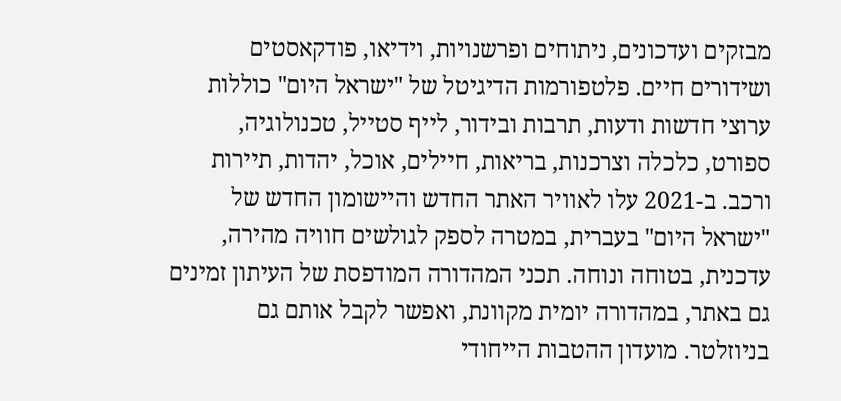מבזקים ועדכונים, ניתוחים ופרשנויות, וידיאו, פודקאסטים ושידורים חיים. פלטפורמות הדיגיטל של "ישראל היום" כוללות ערוצי חדשות ודעות, תרבות ובידור, לייף סטייל, טכנולוגיה, ספורט, כלכלה וצרכנות, בריאות, חיילים, אוכל, יהדות, תיירות ורכב. ב-2021 עלו לאוויר האתר החדש והיישומון החדש של "ישראל היום" בעברית, במטרה לספק לגולשים חוויה מהירה, עדכנית, בטוחה ונוחה. תכני המהדורה המודפסת של העיתון זמינים גם באתר, במהדורה יומית מקוונת, ואפשר לקבל אותם גם בניוזלטר. מועדון ההטבות הייחודי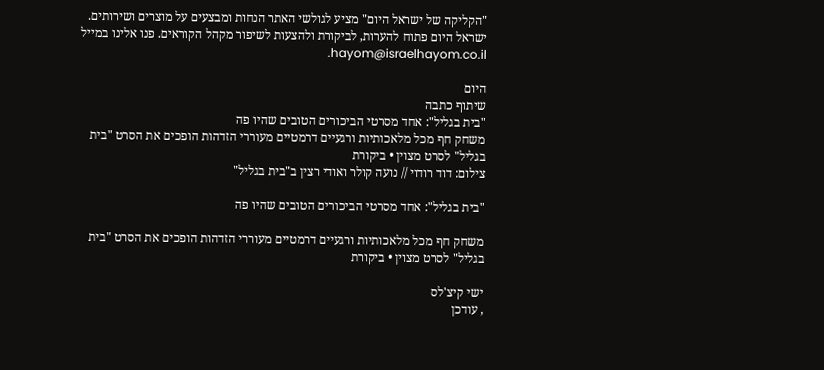"הקליקה של ישראל היום" מציע לגולשי האתר הנחות ומבצעים על מוצרים ושירותים. ישראל היום פתוח להערות, לביקורת ולהצעות לשיפור מקהל הקוראים. פנו אלינו במייל hayom@israelhayom.co.il.

היום
שיתוף כתבה
"בית בגליל": אחד מסרטי הביכורים הטובים שהיו פה
משחק חף מכל מלאכותיות ורגעיים דרמטיים מעוררי הזדהות הופכים את הסרט "בית בגליל" לסרט מצוין • ביקורת
צילום: דוד רודוי // נועה קולר ואודי רצין ב"בית בגליל"

"בית בגליל": אחד מסרטי הביכורים הטובים שהיו פה

משחק חף מכל מלאכותיות ורגעיים דרמטיים מעוררי הזדהות הופכים את הסרט "בית בגליל" לסרט מצוין • ביקורת

ישי קיצ'לס
, עודכן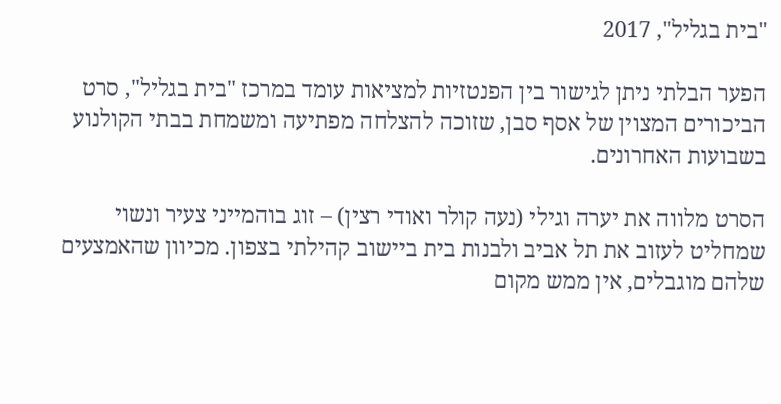"בית בגליל", 2017

הפער הבלתי ניתן לגישור בין הפנטזיות למציאות עומד במרכז "בית בגליל", סרט הביכורים המצוין של אסף סבן, שזוכה להצלחה מפתיעה ומשמחת בבתי הקולנוע בשבועות האחרונים.

הסרט מלווה את יערה וגילי (נעה קולר ואודי רצין) – זוג בוהמייני צעיר ונשוי שמחליט לעזוב את תל אביב ולבנות בית ביישוב קהילתי בצפון. מכיוון שהאמצעים שלהם מוגבלים, אין ממש מקום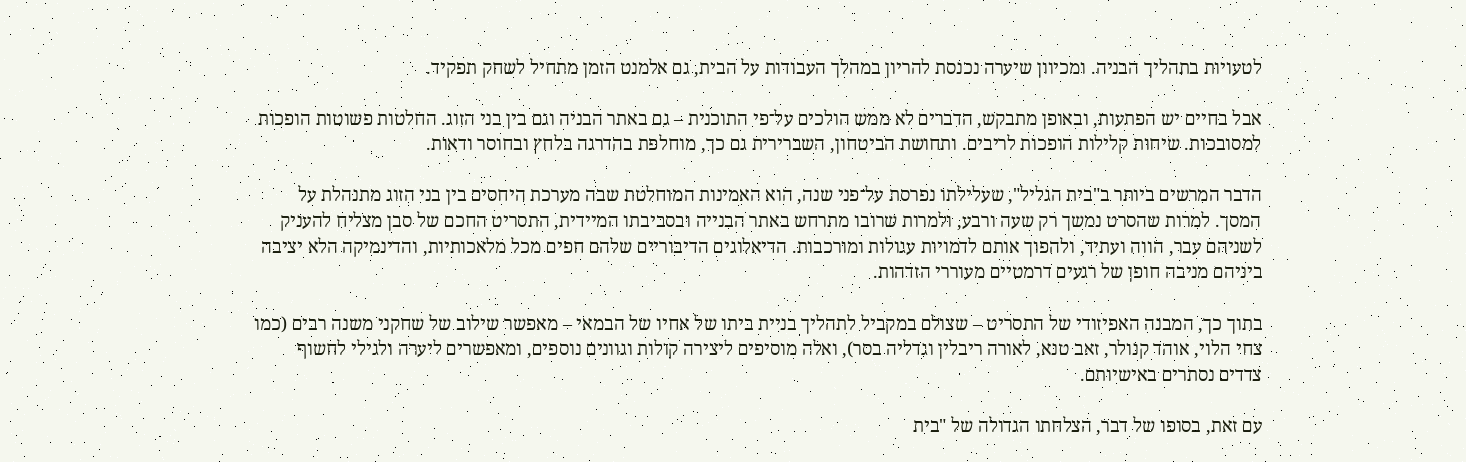לטעויות בתהליך הבניה. ומכיוון שיערה נכנסת להריון במהלך העבודות על הבית, גם אלמנט הזמן מתחיל לשחק תפקיד.

אבל בחיים יש הפתעות, ובאופן מתבקש, הדברים לא ממש הולכים על־פי התוכנית – גם באתר הבניה וגם בין בני הזוג. החלטות פשוטות הופכות למסובכות. שיחות קלילות הופכות לריבים. ותחושת הביטחון, השברירית גם כך, מוחלפת בהדרגה בלחץ ובחוסר ודאות.

הדבר המרשים ביותר ב"בית הגליל", שעלילתו נפרסת על־פני שנה, הוא האמינות המוחלטת שבה מערכת היחסים בין בני הזוג מתנהלת על המסך. למרות שהסרט נמשך רק שעה ורבע, ולמרות שרובו מתרחש באתר הבנייה ובסביבתו המיידית, התסריט החכם של סבן מצליח להעניק לשניהם עבר, הווה ועתיד, ולהפוך אותם לדמויות עגולות ומורכבות. הדיאלוגים הדיבוריים שלהם חפים מכל מלאכותיות, והדינמיקה הלא יציבה ביניהם מניבה חופן של רגעים דרמטיים מעוררי הזדהות.

בתוך כך, המבנה האפיזודי של התסריט – שצולם במקביל לתהליך בניית ביתו של אחיו של הבמאי – מאפשר שילוב של שחקני משנה רבים (כמו צחי הלוי, אוהד קנולר, זאב טנא, לאורה ריבלין וגדליה בסר), ואלה מוסיפים ליצירה קולות וגוונים נוספים, ומאפשרים ליערה ולגילי לחשוף צדדים נסתרים באישיותם.

עם זאת, בסופו של דבר, הצלחתו הגדולה של "בית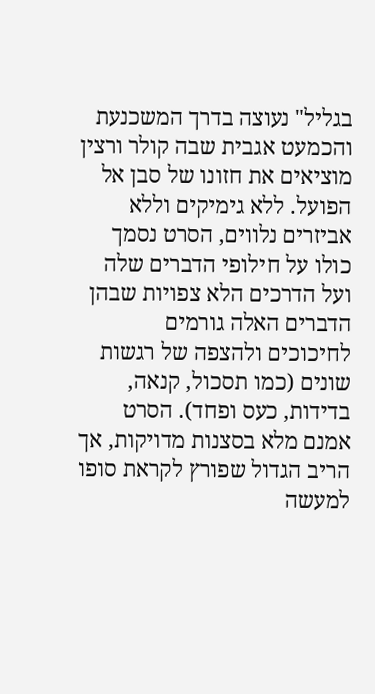בגליל" נעוצה בדרך המשכנעת והכמעט אגבית שבה קולר ורצין מוציאים את חזונו של סבן אל הפועל. ללא גימיקים וללא אביזרים נלווים, הסרט נסמך כולו על חילופי הדברים שלה ועל הדרכים הלא צפויות שבהן הדברים האלה גורמים לחיכוכים ולהצפה של רגשות שונים (כמו תסכול, קנאה, בדידות, כעס ופחד). הסרט אמנם מלא בסצנות מדויקות, אך הריב הגדול שפורץ לקראת סופו למעשה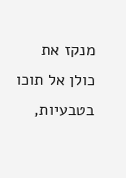מנקז את כולן אל תוכו בטבעיות,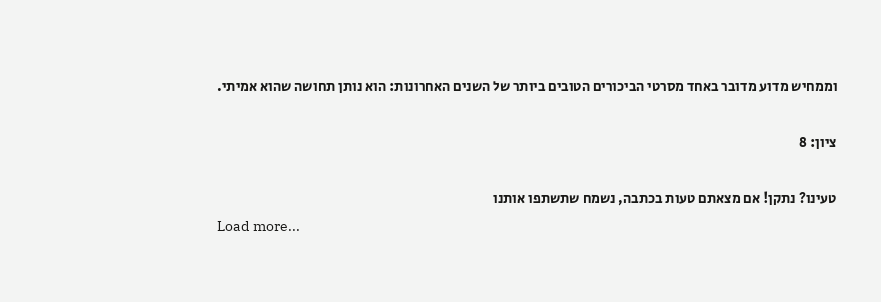וממחיש מדוע מדובר באחד מסרטי הביכורים הטובים ביותר של השנים האחרונות: הוא נותן תחושה שהוא אמיתי.

ציון: 8

טעינו? נתקן! אם מצאתם טעות בכתבה, נשמח שתשתפו אותנו
Load more...